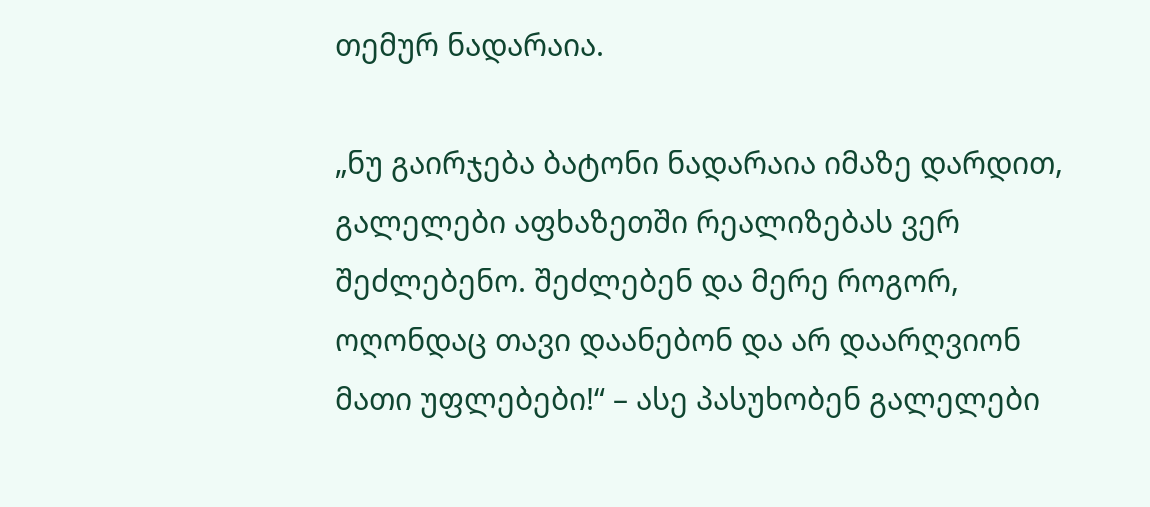თემურ ნადარაია.

„ნუ გაირჯება ბატონი ნადარაია იმაზე დარდით, გალელები აფხაზეთში რეალიზებას ვერ შეძლებენო. შეძლებენ და მერე როგორ, ოღონდაც თავი დაანებონ და არ დაარღვიონ მათი უფლებები!“ – ასე პასუხობენ გალელები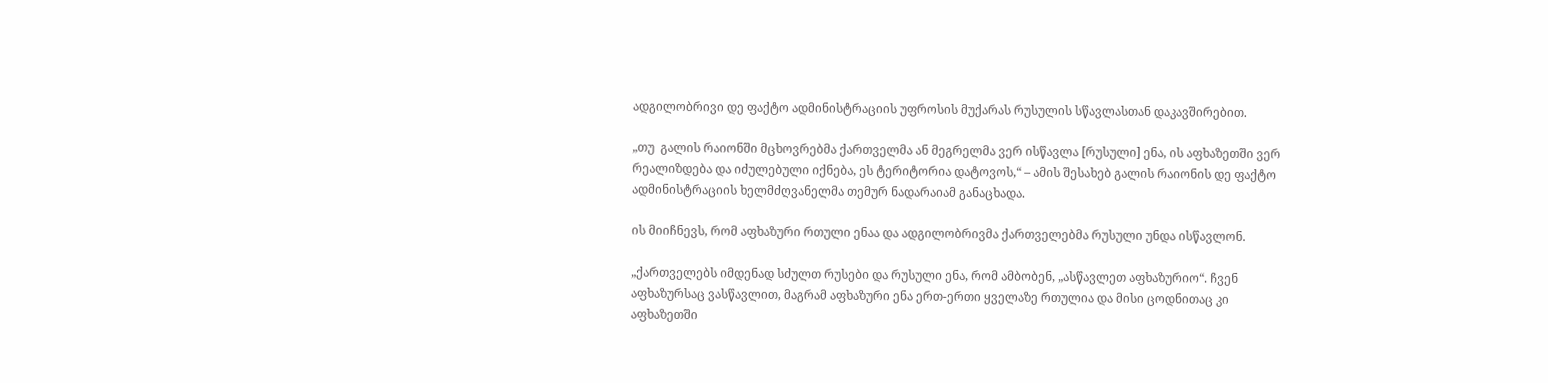ადგილობრივი დე ფაქტო ადმინისტრაციის უფროსის მუქარას რუსულის სწავლასთან დაკავშირებით.

„თუ  გალის რაიონში მცხოვრებმა ქართველმა ან მეგრელმა ვერ ისწავლა [რუსული] ენა, ის აფხაზეთში ვერ რეალიზდება და იძულებული იქნება, ეს ტერიტორია დატოვოს,“ – ამის შესახებ გალის რაიონის დე ფაქტო ადმინისტრაციის ხელმძღვანელმა თემურ ნადარაიამ განაცხადა.

ის მიიჩნევს, რომ აფხაზური რთული ენაა და ადგილობრივმა ქართველებმა რუსული უნდა ისწავლონ.

„ქართველებს იმდენად სძულთ რუსები და რუსული ენა, რომ ამბობენ, „ასწავლეთ აფხაზურიო“. ჩვენ აფხაზურსაც ვასწავლით, მაგრამ აფხაზური ენა ერთ-ერთი ყველაზე რთულია და მისი ცოდნითაც კი აფხაზეთში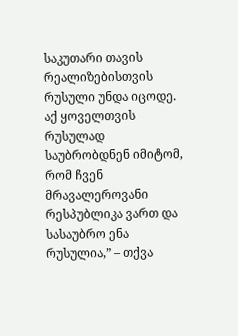საკუთარი თავის რეალიზებისთვის რუსული უნდა იცოდე. აქ ყოველთვის რუსულად საუბრობდნენ იმიტომ, რომ ჩვენ მრავალეროვანი რესპუბლიკა ვართ და სასაუბრო ენა რუსულია,” – თქვა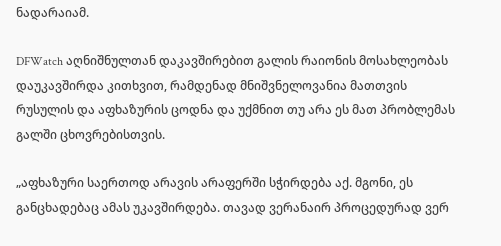ნადარაიამ.

DFWatch აღნიშნულთან დაკავშირებით გალის რაიონის მოსახლეობას დაუკავშირდა კითხვით, რამდენად მნიშვნელოვანია მათთვის რუსულის და აფხაზურის ცოდნა და უქმნით თუ არა ეს მათ პრობლემას გალში ცხოვრებისთვის.

„აფხაზური საერთოდ არავის არაფერში სჭირდება აქ. მგონი, ეს განცხადებაც ამას უკავშირდება. თავად ვერანაირ პროცედურად ვერ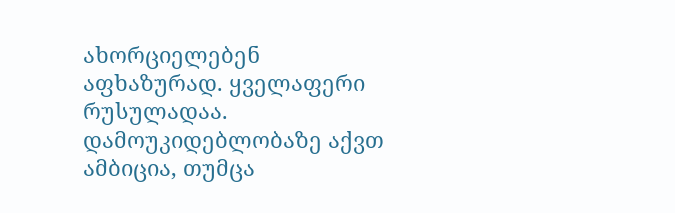ახორციელებენ აფხაზურად. ყველაფერი რუსულადაა. დამოუკიდებლობაზე აქვთ ამბიცია, თუმცა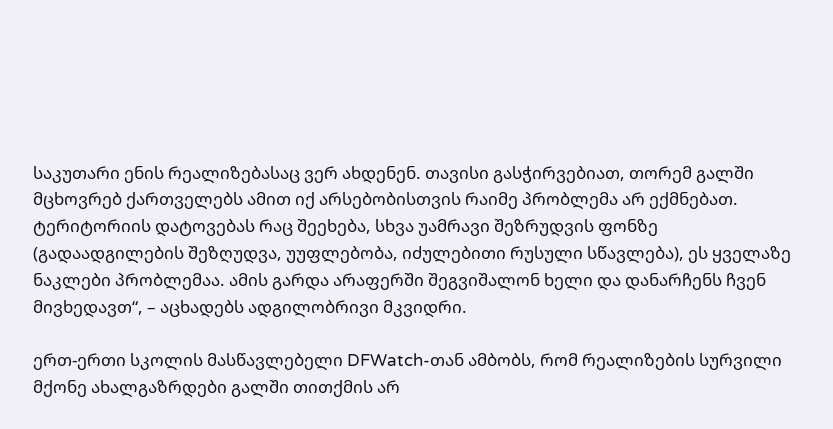საკუთარი ენის რეალიზებასაც ვერ ახდენენ. თავისი გასჭირვებიათ, თორემ გალში მცხოვრებ ქართველებს ამით იქ არსებობისთვის რაიმე პრობლემა არ ექმნებათ. ტერიტორიის დატოვებას რაც შეეხება, სხვა უამრავი შეზრუდვის ფონზე (გადაადგილების შეზღუდვა, უუფლებობა, იძულებითი რუსული სწავლება), ეს ყველაზე ნაკლები პრობლემაა. ამის გარდა არაფერში შეგვიშალონ ხელი და დანარჩენს ჩვენ მივხედავთ“, – აცხადებს ადგილობრივი მკვიდრი.

ერთ-ერთი სკოლის მასწავლებელი DFWatch-თან ამბობს, რომ რეალიზების სურვილი მქონე ახალგაზრდები გალში თითქმის არ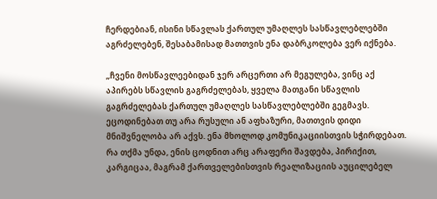ჩერდებიან, ისინი სწავლას ქართულ უმაღლეს სასწავლებლებში აგრძელებენ, შესაბამისად მათთვის ენა დაბრკოლება ვერ იქნება.

„ჩვენი მოსწავლეებიდან ჯერ არცერთი არ მეგულება, ვინც აქ აპირებს სწავლის გაგრძელებას, ყველა მათგანი სწავლის გაგრძელებას ქართულ უმაღლეს სასწავლებლებში გეგმავს. ეცოდინებათ თუ არა რუსული ან აფხაზური, მათთვის დიდი მნიშვნელობა არ აქვს. ენა მხოლოდ კომუნიკაციისთვის სჭირდებათ. რა თქმა უნდა, ენის ცოდნით არც არაფერი შავდება, პირიქით, კარგიცაა, მაგრამ ქართველებისთვის რეალიზაციის აუცილებელ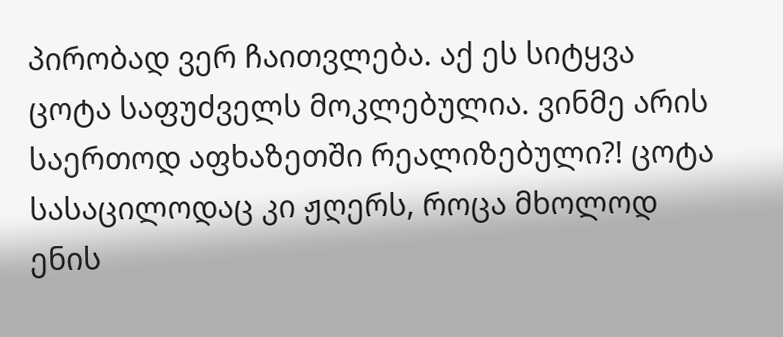პირობად ვერ ჩაითვლება. აქ ეს სიტყვა ცოტა საფუძველს მოკლებულია. ვინმე არის საერთოდ აფხაზეთში რეალიზებული?! ცოტა სასაცილოდაც კი ჟღერს, როცა მხოლოდ ენის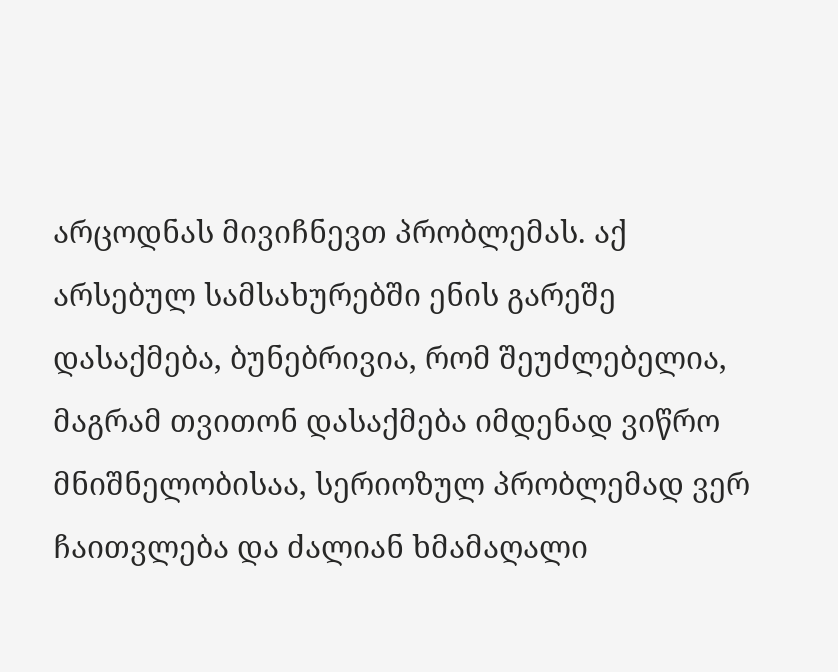არცოდნას მივიჩნევთ პრობლემას. აქ არსებულ სამსახურებში ენის გარეშე დასაქმება, ბუნებრივია, რომ შეუძლებელია, მაგრამ თვითონ დასაქმება იმდენად ვიწრო მნიშნელობისაა, სერიოზულ პრობლემად ვერ ჩაითვლება და ძალიან ხმამაღალი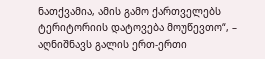ნათქვამია, ამის გამო ქართველებს ტერიტორიის დატოვება მოუწევთო“, – აღნიშნავს გალის ერთ-ერთი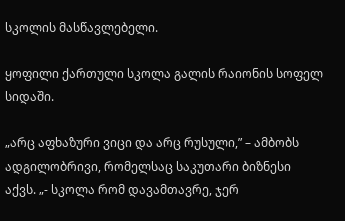სკოლის მასწავლებელი.

ყოფილი ქართული სკოლა გალის რაიონის სოფელ სიდაში.

„არც აფხაზური ვიცი და არც რუსული,” – ამბობს ადგილობრივი, რომელსაც საკუთარი ბიზნესი აქვს. „- სკოლა რომ დავამთავრე, ჯერ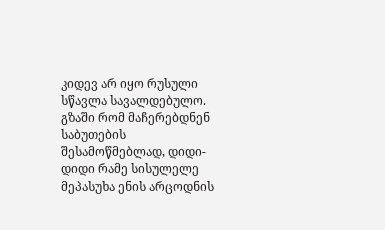კიდევ არ იყო რუსული სწავლა სავალდებულო. გზაში რომ მაჩერებდნენ საბუთების შესამოწმებლად, დიდი-დიდი რამე სისულელე მეპასუხა ენის არცოდნის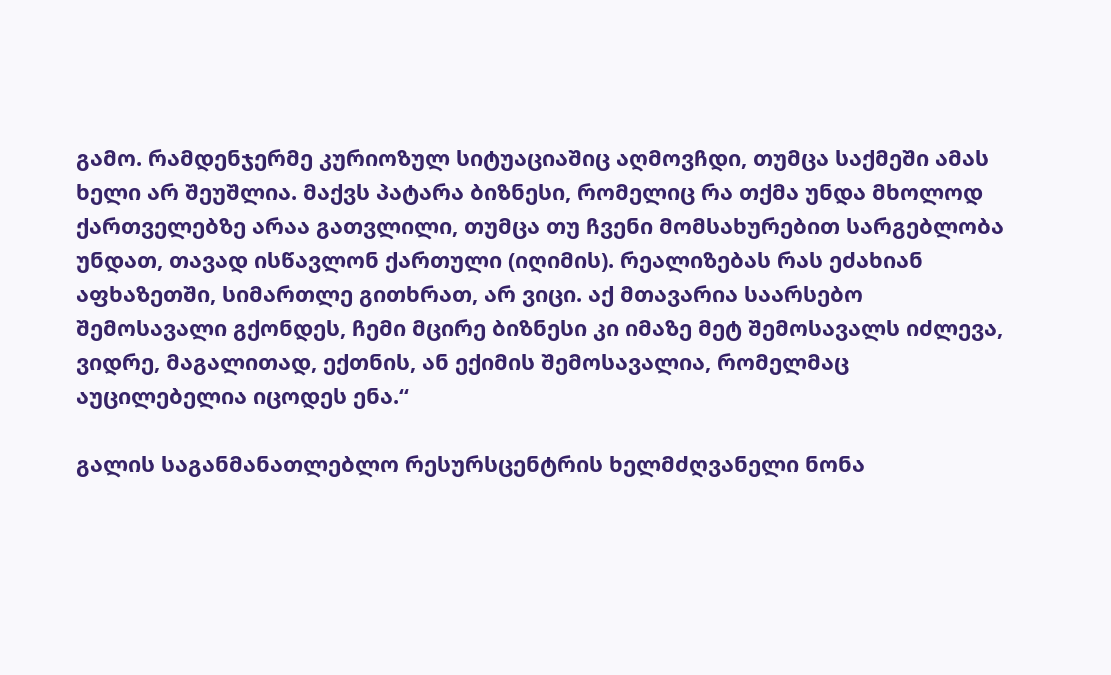გამო. რამდენჯერმე კურიოზულ სიტუაციაშიც აღმოვჩდი, თუმცა საქმეში ამას ხელი არ შეუშლია. მაქვს პატარა ბიზნესი, რომელიც რა თქმა უნდა მხოლოდ ქართველებზე არაა გათვლილი, თუმცა თუ ჩვენი მომსახურებით სარგებლობა უნდათ, თავად ისწავლონ ქართული (იღიმის). რეალიზებას რას ეძახიან აფხაზეთში, სიმართლე გითხრათ, არ ვიცი. აქ მთავარია საარსებო შემოსავალი გქონდეს, ჩემი მცირე ბიზნესი კი იმაზე მეტ შემოსავალს იძლევა, ვიდრე, მაგალითად, ექთნის, ან ექიმის შემოსავალია, რომელმაც აუცილებელია იცოდეს ენა.“

გალის საგანმანათლებლო რესურსცენტრის ხელმძღვანელი ნონა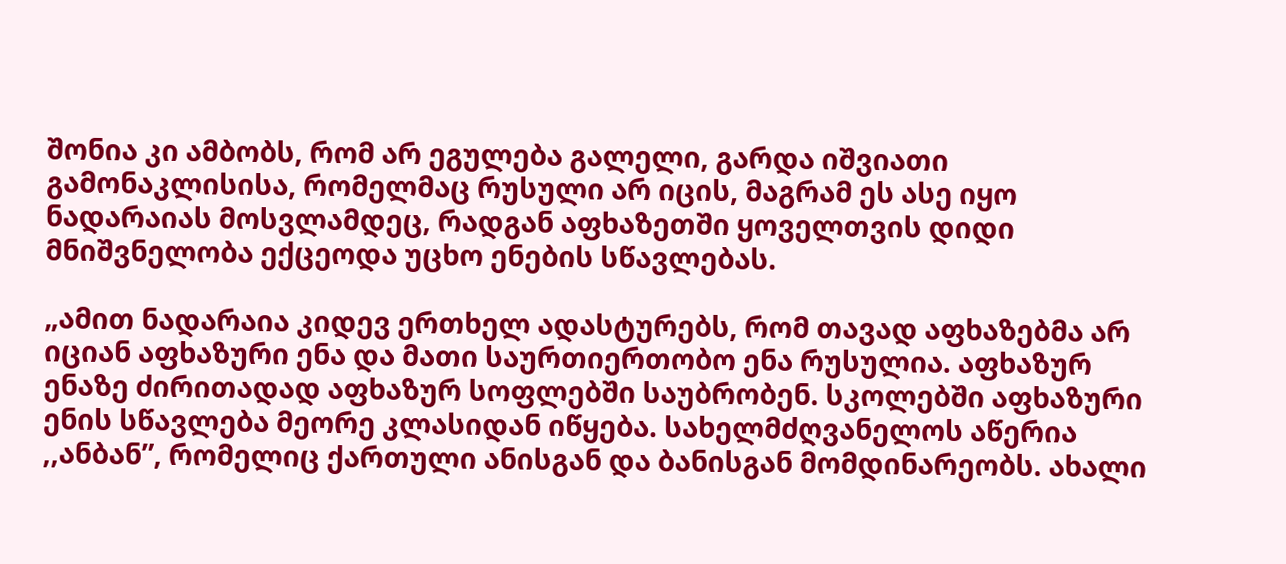შონია კი ამბობს, რომ არ ეგულება გალელი, გარდა იშვიათი გამონაკლისისა, რომელმაც რუსული არ იცის, მაგრამ ეს ასე იყო ნადარაიას მოსვლამდეც, რადგან აფხაზეთში ყოველთვის დიდი მნიშვნელობა ექცეოდა უცხო ენების სწავლებას.

„ამით ნადარაია კიდევ ერთხელ ადასტურებს, რომ თავად აფხაზებმა არ იციან აფხაზური ენა და მათი საურთიერთობო ენა რუსულია. აფხაზურ ენაზე ძირითადად აფხაზურ სოფლებში საუბრობენ. სკოლებში აფხაზური ენის სწავლება მეორე კლასიდან იწყება. სახელმძღვანელოს აწერია ,,ანბან”, რომელიც ქართული ანისგან და ბანისგან მომდინარეობს. ახალი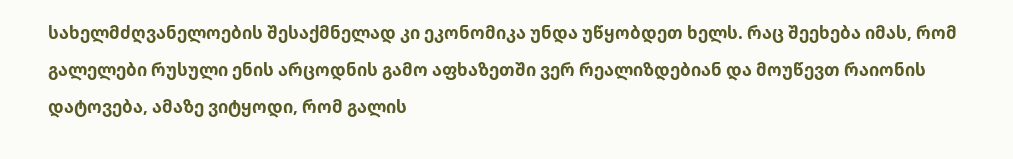სახელმძღვანელოების შესაქმნელად კი ეკონომიკა უნდა უწყობდეთ ხელს. რაც შეეხება იმას, რომ გალელები რუსული ენის არცოდნის გამო აფხაზეთში ვერ რეალიზდებიან და მოუწევთ რაიონის დატოვება, ამაზე ვიტყოდი, რომ გალის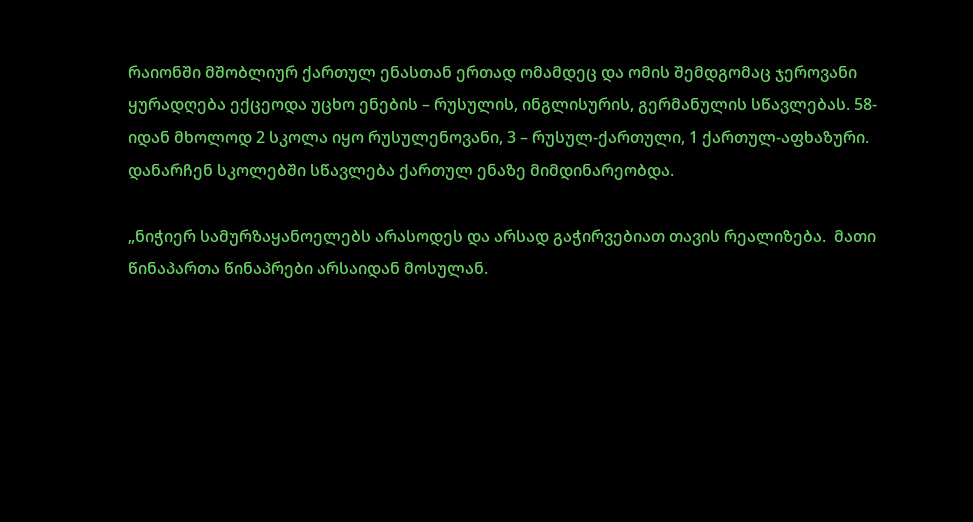რაიონში მშობლიურ ქართულ ენასთან ერთად ომამდეც და ომის შემდგომაც ჯეროვანი ყურადღება ექცეოდა უცხო ენების – რუსულის, ინგლისურის, გერმანულის სწავლებას. 58-იდან მხოლოდ 2 სკოლა იყო რუსულენოვანი, 3 – რუსულ-ქართული, 1 ქართულ-აფხაზური. დანარჩენ სკოლებში სწავლება ქართულ ენაზე მიმდინარეობდა.

„ნიჭიერ სამურზაყანოელებს არასოდეს და არსად გაჭირვებიათ თავის რეალიზება.  მათი წინაპართა წინაპრები არსაიდან მოსულან.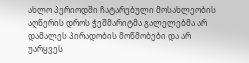ახლო პერიოდში ჩატარებული მოსახლეობის აღწერის დროს ჭეშმარიტმა გალელებმა არ დამალეს პირადობის მოწმობები და არ უარყვეს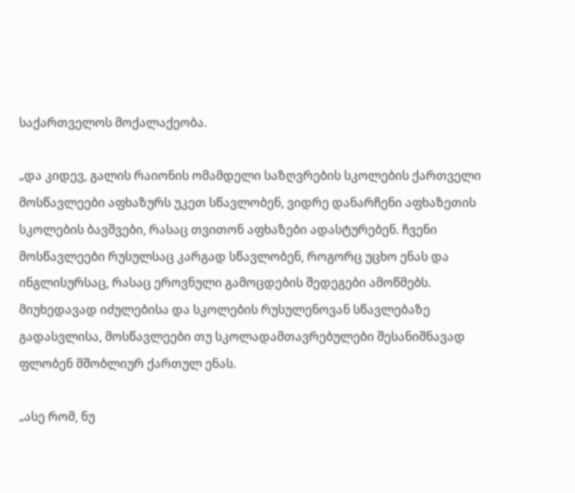საქართველოს მოქალაქეობა.

„და კიდევ, გალის რაიონის ომამდელი საზღვრების სკოლების ქართველი მოსწავლეები აფხაზურს უკეთ სწავლობენ, ვიდრე დანარჩენი აფხაზეთის სკოლების ბავშვები, რასაც თვითონ აფხაზები ადასტურებენ. ჩვენი მოსწავლეები რუსულსაც კარგად სწავლობენ, როგორც უცხო ენას და ინგლისურსაც, რასაც ეროვნული გამოცდების შედეგები ამოწმებს. მიუხედავად იძულებისა და სკოლების რუსულენოვან სწავლებაზე გადასვლისა, მოსწავლეები თუ სკოლადამთავრებულები შესანიშნავად  ფლობენ მშობლიურ ქართულ ენას.

„ასე რომ, ნუ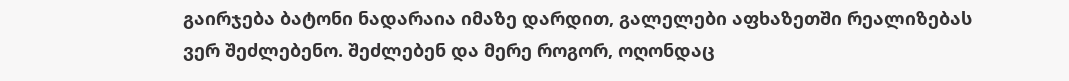გაირჯება ბატონი ნადარაია იმაზე დარდით, გალელები აფხაზეთში რეალიზებას ვერ შეძლებენო. შეძლებენ და მერე როგორ, ოღონდაც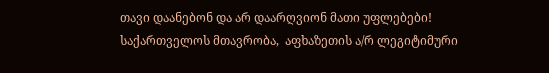თავი დაანებონ და არ დაარღვიონ მათი უფლებები! საქართველოს მთავრობა,  აფხაზეთის ა/რ ლეგიტიმური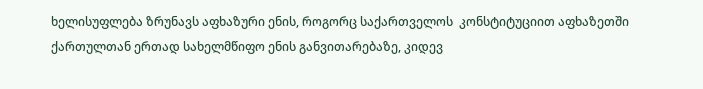ხელისუფლება ზრუნავს აფხაზური ენის, როგორც საქართველოს  კონსტიტუციით აფხაზეთში ქართულთან ერთად სახელმწიფო ენის განვითარებაზე, კიდევ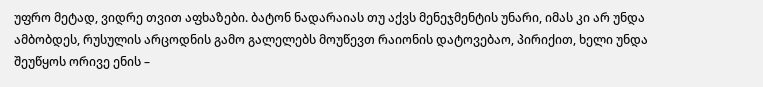უფრო მეტად, ვიდრე თვით აფხაზები. ბატონ ნადარაიას თუ აქვს მენეჯმენტის უნარი, იმას კი არ უნდა ამბობდეს, რუსულის არცოდნის გამო გალელებს მოუწევთ რაიონის დატოვებაო, პირიქით, ხელი უნდა შეუწყოს ორივე ენის –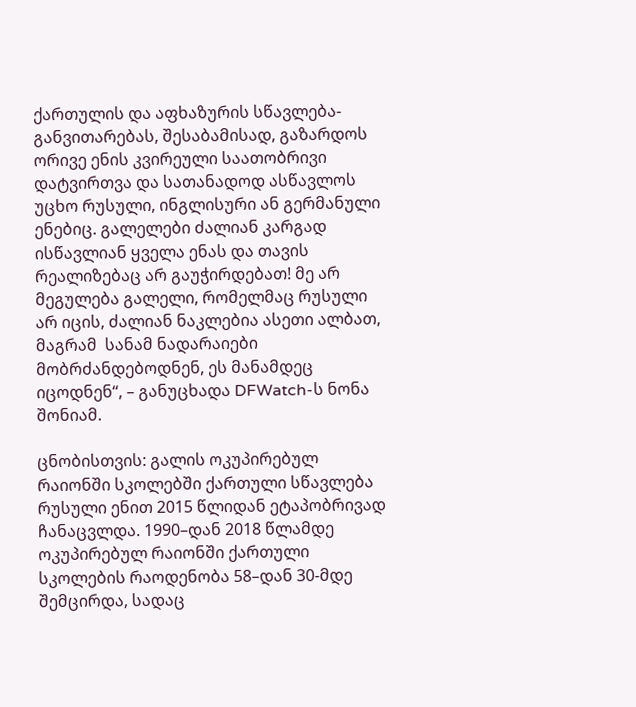ქართულის და აფხაზურის სწავლება-განვითარებას, შესაბამისად, გაზარდოს ორივე ენის კვირეული საათობრივი დატვირთვა და სათანადოდ ასწავლოს უცხო რუსული, ინგლისური ან გერმანული ენებიც. გალელები ძალიან კარგად ისწავლიან ყველა ენას და თავის რეალიზებაც არ გაუჭირდებათ! მე არ მეგულება გალელი, რომელმაც რუსული არ იცის, ძალიან ნაკლებია ასეთი ალბათ, მაგრამ  სანამ ნადარაიები მობრძანდებოდნენ, ეს მანამდეც იცოდნენ“, – განუცხადა DFWatch-ს ნონა შონიამ.

ცნობისთვის: გალის ოკუპირებულ რაიონში სკოლებში ქართული სწავლება რუსული ენით 2015 წლიდან ეტაპობრივად ჩანაცვლდა. 1990–დან 2018 წლამდე ოკუპირებულ რაიონში ქართული სკოლების რაოდენობა 58–დან 30-მდე შემცირდა, სადაც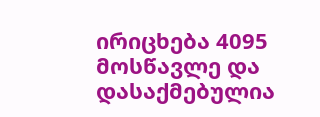ირიცხება 4095 მოსწავლე და დასაქმებულია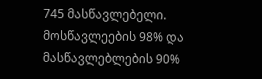745 მასწავლებელი. მოსწავლეების 98% და მასწავლებლების 90%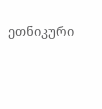ეთნიკური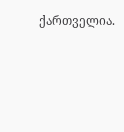ქართველია.